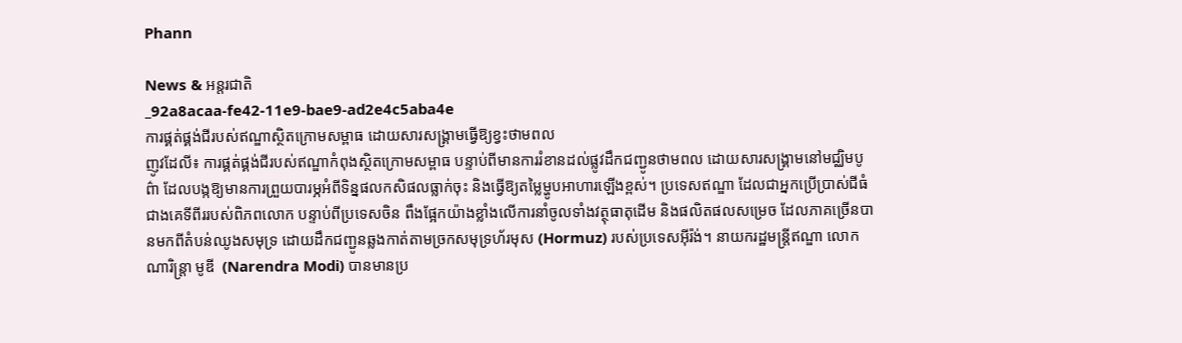Phann

News & អន្តរជាតិ
_92a8acaa-fe42-11e9-bae9-ad2e4c5aba4e
ការផ្គត់ផ្គង់ជីរបស់ឥណ្ឌាស្ថិតក្រោមសម្ពាធ ដោយសារសង្គ្រាមធ្វើឱ្យខ្វះថាមពល
ញូវដែលី៖ ការផ្គត់ផ្គង់ជីរបស់ឥណ្ឌាកំពុងស្ថិតក្រោមសម្ពាធ បន្ទាប់ពីមានការរំខានដល់ផ្លូវដឹកជញ្ជូនថាមពល ដោយសារសង្គ្រាមនៅមជ្ឈិមបូព៌ា ដែលបង្កឱ្យមានការព្រួយបារម្ភអំពីទិន្នផលកសិផលធ្លាក់ចុះ និងធ្វើឱ្យតម្លៃម្ហូបអាហារឡើងខ្ពស់។ ប្រទេសឥណ្ឌា ដែលជាអ្នកប្រើប្រាស់ជីធំជាងគេទីពីររបស់ពិភពលោក បន្ទាប់ពីប្រទេសចិន ពឹងផ្អែកយ៉ាងខ្លាំងលើការនាំចូលទាំងវត្ថុធាតុដើម និងផលិតផលសម្រេច ដែលភាគច្រើនបានមកពីតំបន់ឈូងសមុទ្រ ដោយដឹកជញ្ជូនឆ្លងកាត់តាមច្រកសមុទ្រហ័រមុស (Hormuz) របស់ប្រទេសអ៊ីរ៉ង់។ នាយករដ្ឋមន្ត្រីឥណ្ឌា លោក ណារិន្ត្រា មូឌី  (Narendra Modi) បានមានប្រ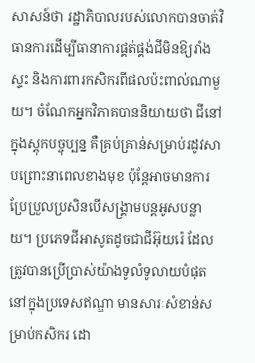សាសន៍ថា រដ្ឋាភិបាលរបស់លោកបានចាត់វិធានការដើម្បីធានាការផ្គត់ផ្គង់ជីមិនឱ្យរាំងស្ទះ និងការពារកសិករពីផលប៉ះពាល់ណាមួយ។ ចំណែកអ្នកវិភាគបាននិយាយថា ជីនៅក្នុងស្តុកបច្ចុប្បន្ន គឺគ្រប់គ្រាន់សម្រាប់រដូវសាបព្រោះនាពេលខាងមុខ ប៉ុន្តែអាចមានការប្រែប្រួលប្រសិនបើសង្គ្រាមបន្តអូសបន្លាយ។ ប្រភេទជីអាសូតដូចជាជីអ៊ុយរ៉េ ដែលត្រូវបានប្រើប្រាស់យ៉ាងទូលំទូលាយបំផុតនៅក្នុងប្រទេសឥណ្ឌា មានសារៈសំខាន់សម្រាប់កសិករ ដោ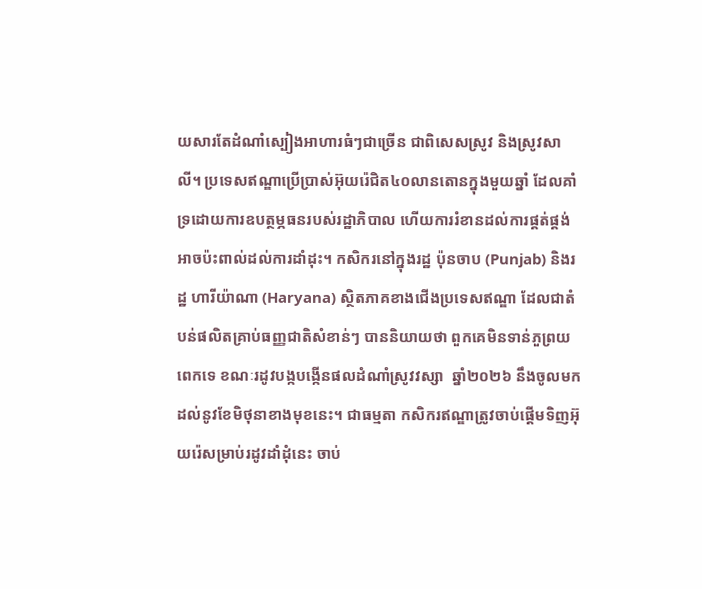យសារតែដំណាំស្បៀងអាហារធំៗជាច្រើន ជាពិសេសស្រូវ និងស្រូវសាលី។ ប្រទេសឥណ្ឌាប្រើប្រាស់អ៊ុយរ៉េជិត៤០លានតោនក្នុងមួយឆ្នាំ ដែលគាំទ្រដោយការឧបត្ថម្ភធនរបស់រដ្ឋាភិបាល ហើយការរំខានដល់ការផ្គត់ផ្គង់ អាចប៉ះពាល់ដល់ការដាំដុះ។ កសិករនៅក្នុងរដ្ឋ ប៉ុនចាប (Punjab) និងរដ្ឋ ហារីយ៉ាណា (Haryana) ស្ថិតភាគខាងជើងប្រទេសឥណ្ឌា ដែលជាតំបន់ផលិតគ្រាប់ធញ្ញជាតិសំខាន់ៗ បាននិយាយថា ពួកគេមិនទាន់ភួព្រយពេកទេ ខណៈរដូវបង្កបង្កើនផលដំណាំស្រូវវស្សា  ឆ្នាំ២០២៦ នឹងចូលមកដល់នូវខែមិថុនាខាងមុខនេះ។ ជាធម្មតា កសិករឥណ្ឌាត្រូវចាប់ផ្តើមទិញអ៊ុយរ៉េសម្រាប់រដូវដាំដុំនេះ ចាប់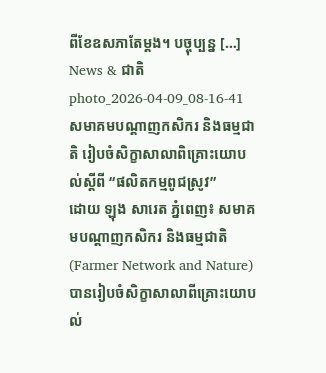ពីខែឧសភាតែម្តង។ បច្ចុប្បន្ន […]
News & ជាតិ
photo_2026-04-09_08-16-41
សមាគមបណ្តាញកសិករ និងធម្មជាតិ រៀបចំសិក្ខាសាលាពិគ្រោះយោបល់ស្តីពី “ផលិតកម្មពូជស្រូវ”
ដោយ ឡុង សារេត ភ្នំពេញ៖ សមាគមបណ្តាញកសិករ និងធម្មជាតិ (Farmer Network and Nature) បានរៀបចំសិក្ខាសាលាពីគ្រោះយោបល់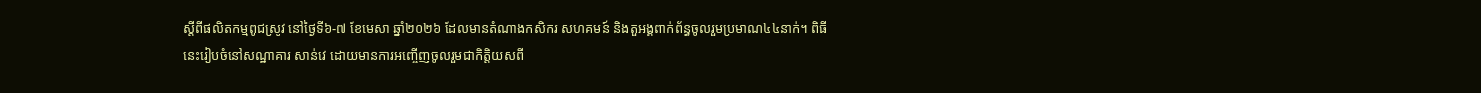ស្តីពីផលិតកម្មពូជស្រូវ នៅថ្ងៃទី៦-៧ ខែមេសា ឆ្នាំ២០២៦ ដែលមានតំណាងកសិករ សហគមន៍ និងតួអង្គពាក់ព័ន្ធចូលរួមប្រមាណ៤៤នាក់។ ពិធីនេះរៀបចំនៅសណ្ឋាគារ សាន់វេ ដោយមានការអញ្ចើញចូលរួមជាកិត្តិយសពី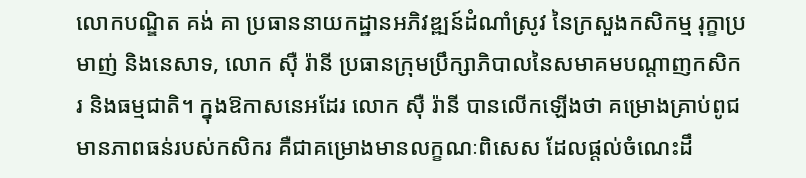លោកបណ្ឌិត គង់ គា ប្រធាននាយកដ្ឋានអភិវឌ្ឍន៍ដំណាំស្រូវ នៃក្រសួងកសិកម្ម រុក្ខាប្រមាញ់ និងនេសាទ, លោក ស៊ឺ រ៉ានី ប្រធានក្រុមប្រឹក្សាភិបាលនៃសមាគមបណ្តាញកសិករ និងធម្មជាតិ។ ក្នុងឱកាសនេអដែរ លោក ស៊ឺ រ៉ានី បានលើកឡើងថា គម្រោងគ្រាប់ពូជមានភាពធន់របស់កសិករ គឺជាគម្រោងមានលក្ខណៈពិសេស ដែលផ្តល់ចំណេះដឹ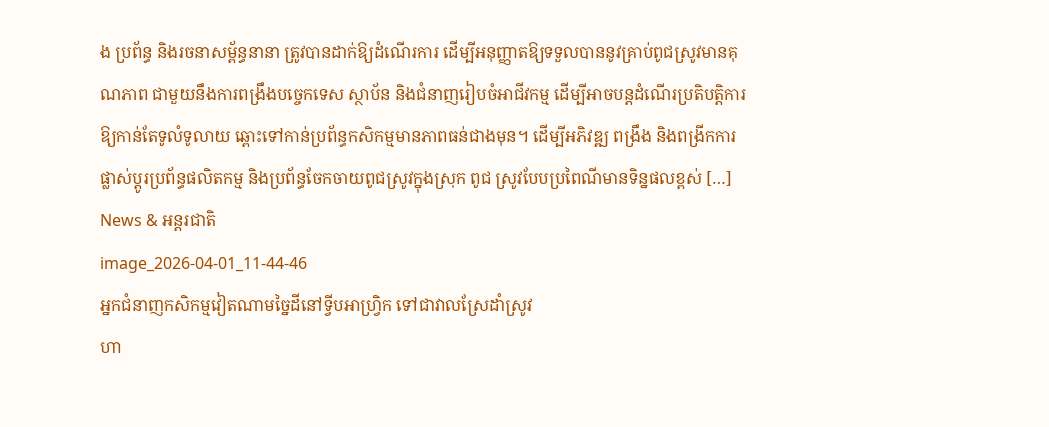ង ប្រព័ន្ធ និងរចនាសម្ព័ន្ធនានា ត្រូវបានដាក់ឱ្យដំណើរការ ដើម្បីអនុញ្ញាតឱ្យទទួលបាននូវគ្រាប់ពូជស្រូវមានគុណភាព ជាមួយនឹងការពង្រឹងបច្ចេកទេស ស្ថាប័ន និងជំនាញរៀបចំអាជីវកម្ម ដើម្បីអាចបន្តដំណើរប្រតិបត្តិការឱ្យកាន់តែទូលំទូលាយ ឆ្ពោះទៅកាន់ប្រព័ន្ធកសិកម្មមានភាពធន់ជាងមុន។ ដើម្បីអភិវឌ្ឍ ពង្រឹង និងពង្រីកការផ្លាស់ប្តូរប្រព័ន្ធផលិតកម្ម និងប្រព័ន្ធចែកចាយពូជស្រូវក្នុងស្រុក ពូជ ស្រូវបែបប្រពៃណីមានទិន្នផលខ្ពស់ […]
News & អន្តរជាតិ
image_2026-04-01_11-44-46
អ្នកជំនាញកសិកម្មវៀតណាមច្នៃដីនៅទ្វីបអាហ្វ្រិក ទៅជាវាលស្រែដាំស្រូវ
ហា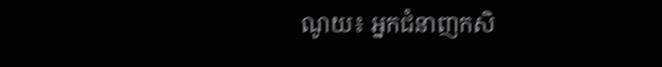ណូយ៖ អ្នកជំនាញកសិ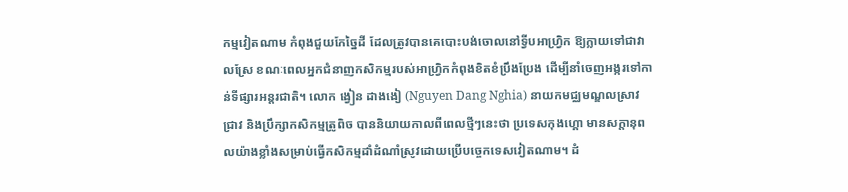កម្មវៀតណាម កំពុងជួយកែច្នៃដី ដែលត្រូវបានគេបោះបង់ចោលនៅទ្វីបអាហ្វ្រិក ឱ្យក្លាយទៅជាវាលស្រែ ខណៈពេលអ្នកជំនាញកសិកម្មរបស់អាហ្វ្រិកកំពុងខិតខំប្រឹងប្រែង ដើម្បីនាំចេញអង្ករទៅកាន់ទីផ្សារអន្តរជាតិ។ លោក ង្វៀន ដាងងៀ (Nguyen Dang Nghia) នាយកមជ្ឈមណ្ឌលស្រាវជ្រាវ និងប្រឹក្សាកសិកម្មត្រូពិច បាននិយាយកាលពីពេលថ្មីៗនេះថា ប្រទេសកុងហ្គោ មានសក្តានុពលយ៉ាងខ្លាំងសម្រាប់ធ្វើកសិកម្មដាំដំណាំស្រូវដោយប្រើបច្ចេកទេសវៀតណាម។ ដំ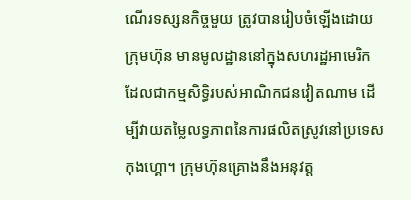ណើរទស្សនកិច្ចមួយ ត្រូវបានរៀបចំឡើងដោយក្រុមហ៊ុន មានមូលដ្ឋាននៅក្នុងសហរដ្ឋអាមេរិក ដែលជាកម្មសិទ្ធិរបស់អាណិកជនវៀតណាម ដើម្បីវាយតម្លៃលទ្ធភាពនៃការផលិតស្រូវនៅប្រទេសកុងហ្គោ។ ក្រុមហ៊ុនគ្រោងនឹងអនុវត្ត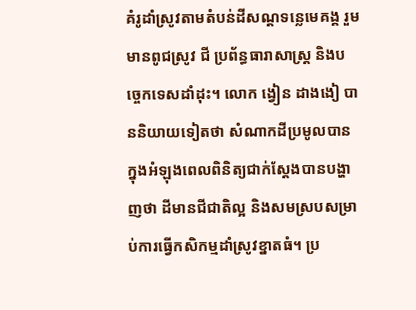គំរូដាំស្រូវតាមតំបន់ដីសណ្តទន្លេមេគង្គ រួមមានពូជស្រូវ ជី ប្រព័ន្ធធារាសាស្ត្រ និងបច្ចេកទេសដាំដុះ។ លោក ង្វៀន ដាងងៀ បាននិយាយទៀតថា សំណាកដីប្រមូលបានក្នុងអំឡុងពេលពិនិត្យជាក់ស្តែងបានបង្ហាញថា ដីមានជីជាតិល្អ និងសមស្របសម្រាប់ការធ្វើកសិកម្មដាំស្រូវខ្នាតធំ។ ប្រ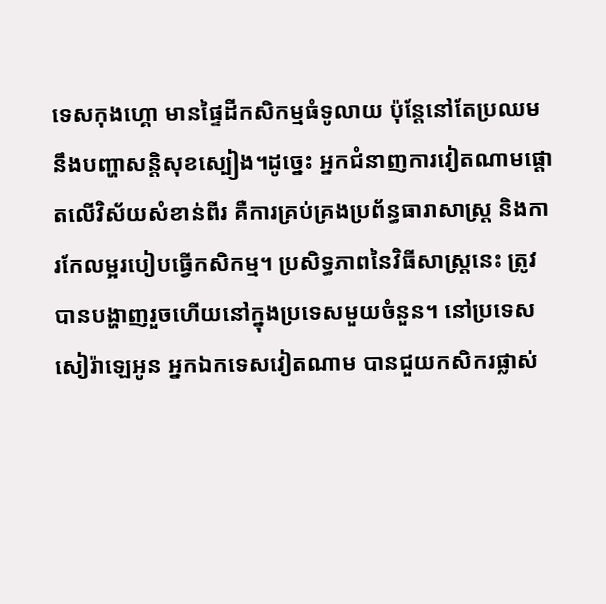ទេសកុងហ្គោ មានផ្ទៃដីកសិកម្មធំទូលាយ ប៉ុន្តែនៅតែប្រឈមនឹងបញ្ហាសន្តិសុខស្បៀង។ដូច្នេះ អ្នកជំនាញការវៀតណាមផ្តោតលើវិស័យសំខាន់ពីរ គឺការគ្រប់គ្រងប្រព័ន្ធធារាសាស្ត្រ និងការកែលម្អរបៀបធ្វើកសិកម្ម។ ប្រសិទ្ធភាពនៃវិធីសាស្រ្តនេះ ត្រូវបានបង្ហាញរួចហើយនៅក្នុងប្រទេសមួយចំនួន។ នៅប្រទេសសៀរ៉ាឡេអូន អ្នកឯកទេសវៀតណាម បានជួយកសិករផ្លាស់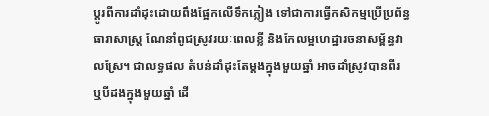ប្តូរពីការដាំដុះដោយពឹងផ្អែកលើទឹកភ្លៀង ទៅជាការធ្វើកសិកម្មប្រើប្រព័ន្ធធារាសាស្ត្រ ណែនាំពូជស្រូវរយៈពេលខ្លី និងកែលម្អហេដ្ឋារចនាសម្ព័ន្ធវាលស្រែ។ ជាលទ្ធផល តំបន់ដាំដុះតែម្តងក្នុងមួយឆ្នាំ អាចដាំស្រូវបានពីរ ឬបីដងក្នុងមួយឆ្នាំ ដើ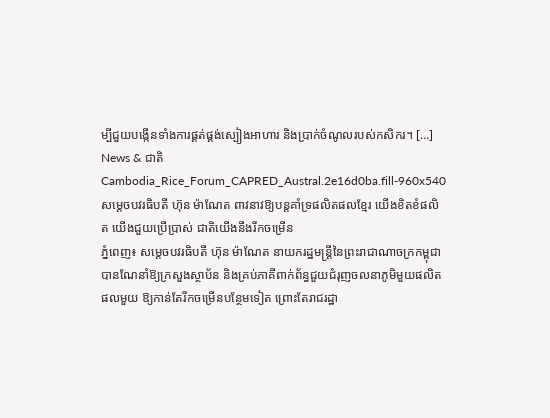ម្បីជួយបង្កើនទាំងការផ្គត់ផ្គង់ស្បៀងអាហារ និងប្រាក់ចំណូលរបស់កសិករ។ […]
News & ជាតិ
Cambodia_Rice_Forum_CAPRED_Austral.2e16d0ba.fill-960x540
សម្តេចបវរធិបតី ហ៊ុន ម៉ាណែត ពាវនាវឱ្យបន្តគាំទ្រផលិតផលខ្មែរ យើងខិតខំផលិត យើងជួយប្រើប្រាស់ ជាតិយើងនឹងរីកចម្រើន
ភ្នំពេញ៖ សម្តេចបវរធិបតី ហ៊ុន ម៉ាណែត នាយករដ្ឋមន្ត្រីនៃព្រះរាជាណាចក្រកម្ពុជា បានណែនាំឱ្យក្រសួងស្ថាប័ន និងគ្រប់ភាគីពាក់ព័ន្ធជួយជំរុញចលនាភូមិមួយផលិតផលមួយ ឱ្យកាន់តែរីកចម្រើនបន្ថែមទៀត ព្រោះតែរាជរដ្ឋា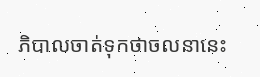ភិបាលចាត់ទុកថាចលនានេះ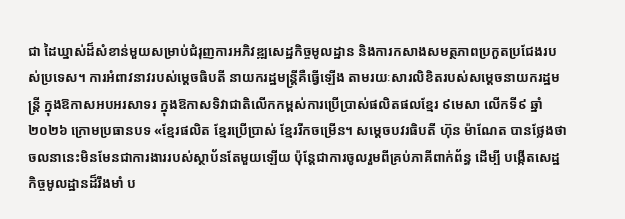ជា ដៃឃ្នាស់ដ៏សំខាន់មួយសម្រាប់ជំរុញការអភិវឌ្ឍសេដ្ឋកិច្ចមូលដ្ឋាន និងការកសាងសមត្ថភាពប្រកួតប្រជែងរបស់ប្រទេស។ ការអំពាវនាវរបស់ម្តេចធិបតី នាយករដ្ឋមន្រ្តីគឺធ្វើឡើង តាមរយៈសារលិខិតរបស់សម្តេចនាយករដ្ឋមន្ត្រី ក្នុងឱកាសអបអរសាទរ ក្នុងឱកាសទិវាជាតិលើកកម្ពស់ការប្រើប្រាស់ផលិតផលខ្មែរ ៩មេសា លើកទី៩ ឆ្នាំ២០២៦ ក្រោមប្រធានបទ «ខ្មែរផលិត ខ្មែរប្រើប្រាស់ ខ្មែររីកចម្រើន។ សម្តេចបវរធិបតី ហ៊ុន ម៉ាណែត បានថ្លែងថា ចលនានេះមិនមែនជាការងាររបស់ស្ថាប័នតែមួយឡើយ ប៉ុន្តែជាការចូលរួមពីគ្រប់ភាគីពាក់ព័ន្ធ ដើម្បី បង្កើតសេដ្ឋកិច្ចមូលដ្ឋានដ៏រឹងមាំ ប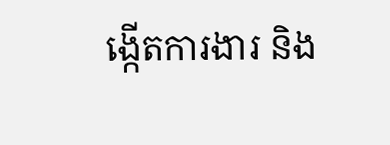ង្កើតការងារ និង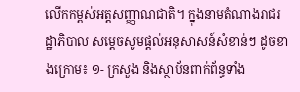លើកកម្ពស់អត្តសញ្ញាណជាតិ។ ក្នុងនាមតំណាងរាជរដ្ឋាភិបាល សម្តេចសូមផ្តល់អនុសាសន៍សំខាន់ៗ ដូចខាងក្រោម៖ ១- ក្រសួង និងស្ថាប័នពាក់ព័ន្ធទាំង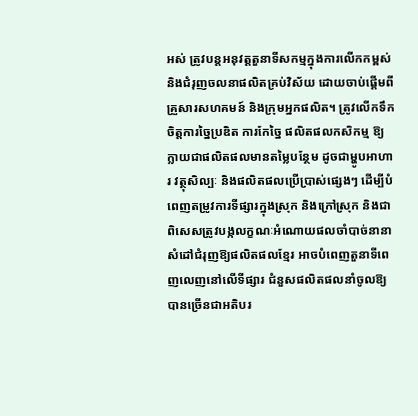អស់ ត្រូវបន្តអនុវត្តតួនាទីសកម្មក្នុងការលើកកម្ពស់ និងជំរុញចលនាផលិតគ្រប់វិស័យ ដោយចាប់ផ្តើមពីគ្រួសារសហគមន៍ និងក្រុមអ្នកផលិត។ ត្រូវលើកទឹកចិត្តការច្នៃប្រឌិត ការកែច្នៃ ផលិតផលកសិកម្ម ឱ្យក្លាយជាផលិតផលមានតម្លៃបន្ថែម ដូចជាម្ហូបអាហារ វត្ថុសិល្បៈ និងផលិតផលប្រើប្រាស់ផ្សេងៗ ដើម្បីបំពេញតម្រូវការទីផ្សារក្នុងស្រុក និងក្រៅស្រុក និងជាពិសេសត្រូវបង្កលក្ខណៈអំណោយផលចាំបាច់នានា សំដៅជំរុញឱ្យផលិតផលខ្មែរ អាចបំពេញតួនាទីពេញលេញនៅលើទីផ្សារ ជំនួសផលិតផលនាំចូលឱ្យបានច្រើនជាអតិបរ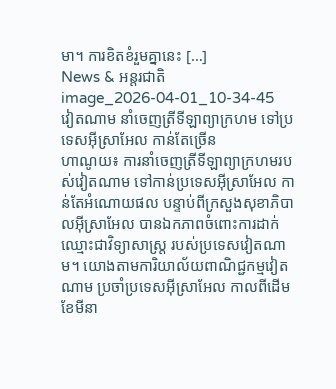មា។ ការខិតខំរួមគ្នានេះ […]
News & អន្តរជាតិ
image_2026-04-01_10-34-45
វៀតណាម នាំចេញត្រីទីឡាព្យាក្រហម ទៅប្រទេសអ៊ីស្រាអែល កាន់តែច្រើន
ហាណូយ៖ ការនាំចេញត្រីទីឡាព្យាក្រហមរបស់វៀតណាម ទៅកាន់ប្រទេសអ៊ីស្រាអែល កាន់តែអំណោយផល បន្ទាប់ពីក្រសួងសុខាភិបាលអ៊ីស្រាអែល បានឯកភាពចំពោះការដាក់ឈ្មោះជាវិទ្យាសាស្ត្រ របស់ប្រទេសវៀតណាម។ យោងតាមការិយាល័យពាណិជ្ជកម្មវៀតណាម ប្រចាំប្រទេសអ៊ីស្រាអែល កាលពីដើមខែមីនា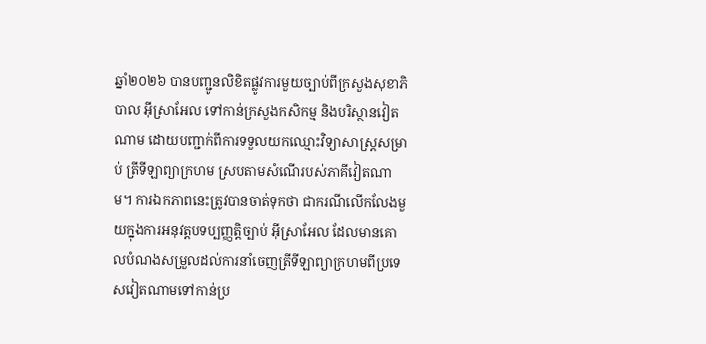ឆ្នាំ២០២៦ បានបញ្ជូនលិខិតផ្លូវការមួយច្បាប់ពីក្រសួងសុខាភិបាល អ៊ីស្រាអែល ទៅកាន់ក្រសួងកសិកម្ម និងបរិស្ថានវៀតណាម ដោយបញ្ជាក់ពីការទទួលយកឈ្មោះវិទ្យាសាស្ត្រសម្រាប់ ត្រីទីឡាព្យាក្រហម ស្របតាមសំណើរបស់ភាគីវៀតណាម។ ការឯកភាពនេះត្រូវបានចាត់ទុកថា ជាករណីលើកលែងមួយក្នុងការអនុវត្តបទប្បញ្ញត្តិច្បាប់ អ៊ីស្រាអែល ដែលមានគោលបំណងសម្រួលដល់ការនាំចេញត្រីទីឡាព្យាក្រហមពីប្រទេសវៀតណាមទៅកាន់ប្រ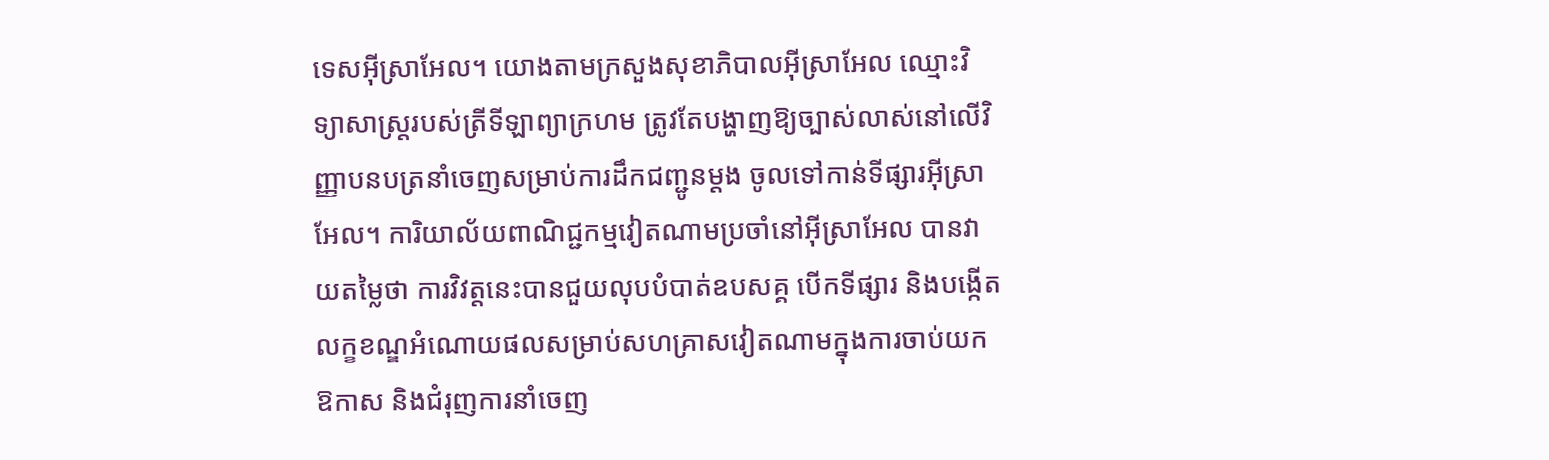ទេសអ៊ីស្រាអែល។ យោងតាមក្រសួងសុខាភិបាលអ៊ីស្រាអែល ឈ្មោះវិទ្យាសាស្ត្ររបស់ត្រីទីឡាព្យាក្រហម ត្រូវតែបង្ហាញឱ្យច្បាស់លាស់នៅលើវិញ្ញាបនបត្រនាំចេញសម្រាប់ការដឹកជញ្ជូនម្តង ចូលទៅកាន់ទីផ្សារអ៊ីស្រាអែល។ ការិយាល័យពាណិជ្ជកម្មវៀតណាមប្រចាំនៅអ៊ីស្រាអែល បានវាយតម្លៃថា ការវិវត្តនេះបានជួយលុបបំបាត់ឧបសគ្គ បើកទីផ្សារ និងបង្កើតលក្ខខណ្ឌអំណោយផលសម្រាប់សហគ្រាសវៀតណាមក្នុងការចាប់យកឱកាស និងជំរុញការនាំចេញ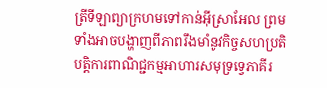ត្រីទីឡាព្យាក្រហមទៅកាន់អ៊ីស្រាអែល ព្រមទាំងអាចបង្ហាញពីភាពរឹងមាំនូវកិច្ចសហប្រតិបត្តិការពាណិជ្ជកម្មអាហារសមុទ្រទ្វេភាគីរ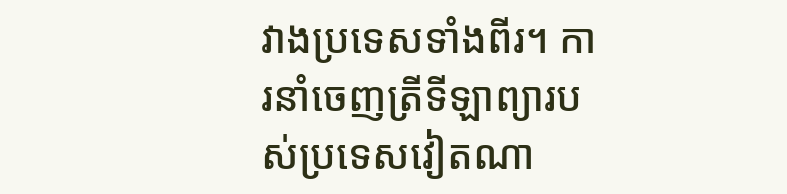វាងប្រទេសទាំងពីរ។ ការនាំចេញត្រីទីឡាព្យារបស់ប្រទេសវៀតណា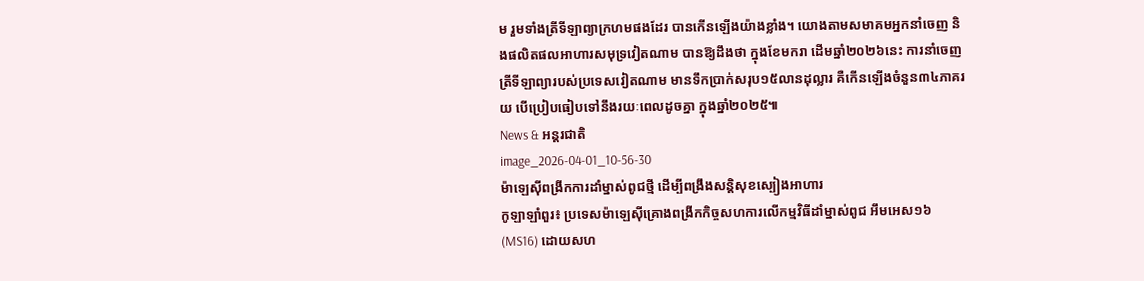ម រួមទាំងត្រីទីឡាព្យាក្រហមផងដែរ បានកើនឡើងយ៉ាងខ្លាំង។ យោងតាមសមាគមអ្នកនាំចេញ និងផលិតផលអាហារសមុទ្រវៀតណាម បានឱ្យដឹងថា ក្នុងខែមករា ដើមឆ្នាំ២០២៦នេះ ការនាំចេញត្រីទីឡាព្យារបស់ប្រទេសវៀតណាម មានទឹកប្រាក់សរុប១៥លានដុល្លារ គឺកើនឡើងចំនួន៣៤ភាគរយ បើប្រៀបធៀបទៅនឹងរយៈពេលដូចគ្នា ក្នុងឆ្នាំ២០២៥៕
News & អន្តរជាតិ
image_2026-04-01_10-56-30
ម៉ាឡេស៊ីពង្រីកការដាំម្នាស់ពូជថ្មី ដើម្បីពង្រឹងសន្តិសុខស្បៀងអាហារ
កូឡាឡាំពួរ៖ ប្រទេសម៉ាឡេស៊ីគ្រោងពង្រីកកិច្ចសហការលើកម្មវិធីដាំម្នាស់ពូជ អឹមអេស១៦ (MS16) ដោយសហ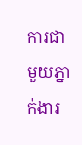ការជាមួយភ្នាក់ងារ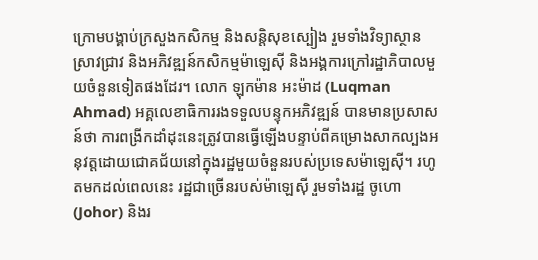ក្រោមបង្គាប់ក្រសួងកសិកម្ម និងសន្តិសុខស្បៀង រួមទាំងវិទ្យាស្ថានស្រាវជ្រាវ និងអភិវឌ្ឍន៍កសិកម្មម៉ាឡេស៊ី និងអង្គការក្រៅរដ្ឋាភិបាលមួយចំនួនទៀតផងដែរ។ លោក ឡុកម៉ាន អះម៉ាដ (Luqman Ahmad) អគ្គលេខាធិការរងទទួលបន្ទុកអភិវឌ្ឍន៍ បានមានប្រសាសន៍ថា ការពង្រីកដាំដុះនេះត្រូវបានធ្វើឡើងបន្ទាប់ពីគម្រោងសាកល្បងអនុវត្តដោយជោគជ័យនៅក្នុងរដ្ឋមួយចំនួនរបស់ប្រទេសម៉ាឡេស៊ី។ រហូតមកដល់ពេលនេះ រដ្ឋជាច្រើនរបស់ម៉ាឡេស៊ី រួមទាំងរដ្ឋ ចូហោ (Johor) និងរ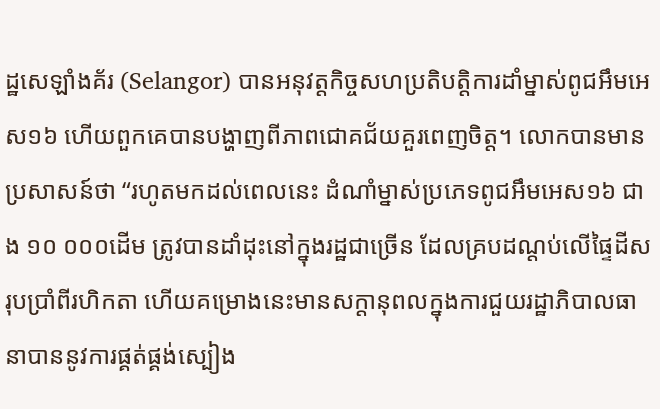ដ្ឋសេឡាំងគ័រ (Selangor) បានអនុវត្តកិច្ចសហប្រតិបត្តិការដាំម្នាស់ពូជអឹមអេស១៦ ហើយពួកគេបានបង្ហាញពីភាពជោគជ័យគួរពេញចិត្ត។ លោកបានមានប្រសាសន៍ថា “រហូតមកដល់ពេលនេះ ដំណាំម្នាស់ប្រភេទពូជអឹមអេស១៦ ជាង ១០ ០០០ដើម ត្រូវបានដាំដុះនៅក្នុងរដ្ឋជាច្រើន ដែលគ្របដណ្តប់លើផ្ទៃដីសរុបប្រាំពីរហិកតា ហើយគម្រោងនេះមានសក្តានុពលក្នុងការជួយរដ្ឋាភិបាលធានាបាននូវការផ្គត់ផ្គង់ស្បៀង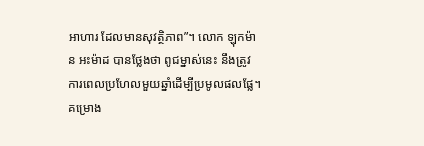អាហារ ដែលមានសុវត្ថិភាព”។ លោក ឡុកម៉ាន អះម៉ាដ បានថ្លែងថា ពូជម្នាស់នេះ នឹងត្រូវការពេលប្រហែលមួយឆ្នាំដើម្បីប្រមូលផលផ្លែ។ គម្រោង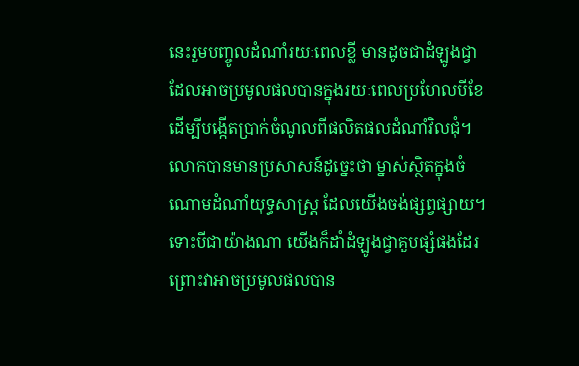នេះរួមបញ្ចូលដំណាំរយៈពេលខ្លី មានដូចជាដំឡូងជ្វា ដែលអាចប្រមូលផលបានក្នុងរយៈពេលប្រហែលបីខែ ដើម្បីបង្កើតប្រាក់ចំណូលពីផលិតផលដំណាំវិលជុំ។ លោកបានមានប្រសាសន៍ដូច្នេះថា ម្នាស់ស្ថិតក្នុងចំណោមដំណាំយុទ្ធសាស្ត្រ ដែលយើងចង់ផ្សព្វផ្សាយ។ ទោះបីជាយ៉ាងណា យើងក៏ដាំដំឡូងជ្វាគួបផ្សំផងដែរ ព្រោះវាអាចប្រមូលផលបាន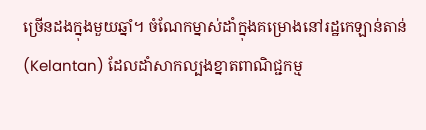ច្រើនដងក្នុងមួយឆ្នាំ។ ចំណែកម្នាស់ដាំក្នុងគម្រោងនៅរដ្ឋកេឡាន់តាន់ (Kelantan) ដែលដាំសាកល្បងខ្នាតពាណិជ្ជកម្ម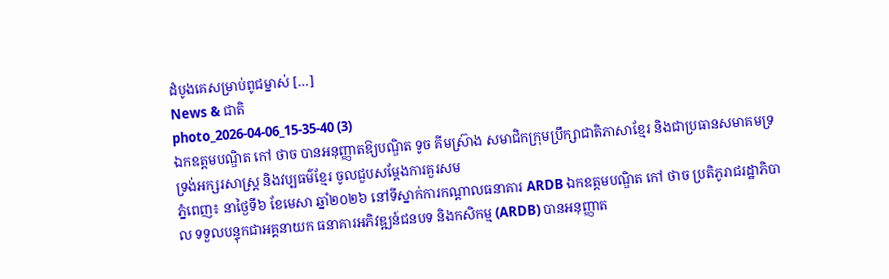ដំបូងគេសម្រាប់ពូជម្នាស់ […]
News & ជាតិ
photo_2026-04-06_15-35-40 (3)
ឯកឧត្ដមបណ្ឌិត កៅ ថាច បានអនុញ្ញាតឱ្យបណ្ឌិត ទូច គីមស្រ៊ាង សមាជិកក្រុមប្រឹក្សាជាតិភាសាខ្មែរ និងជាប្រធានសមាគមទ្រទ្រង់អក្សរសាស្ត្រ និងវប្បធម៌ខ្មែរ ចូលជួបសម្ដែងការគួរសម
ភ្នំពេញ៖ នាថ្ងៃទី៦ ខែមេសា ឆ្នាំ២០២៦ នៅទីស្នាក់ការកណ្ដាលធនាគារ ARDB ឯកឧត្ដមបណ្ឌិត កៅ ថាច ប្រតិភូរាជរដ្ឋាភិបាល ទទួលបន្ទុកជាអគ្គនាយក ធនាគារអភិវឌ្ឍន៍ជនបទ និងកសិកម្ម (ARDB) បានអនុញ្ញាត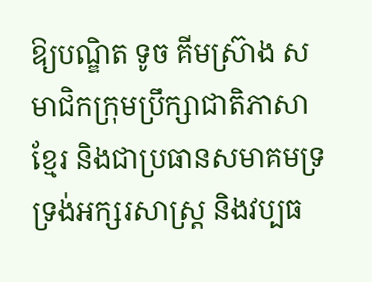ឱ្យបណ្ឌិត ទូច គីមស្រ៊ាង សមាជិកក្រុមប្រឹក្សាជាតិភាសាខ្មែរ និងជាប្រធានសមាគមទ្រទ្រង់អក្សរសាស្ត្រ និងវប្បធ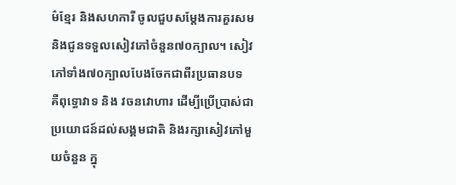ម៌ខ្មែរ និងសហការី ចូលជួបសម្ដែងការគួរសម និងជូនទទួលសៀវភៅចំនួន៧០ក្បាល។ សៀវភៅទាំង៧០ក្បាលបែងចែកជាពីរប្រធានបទ គឺពុទ្ធោវាទ និង វចនវោហារ ដើម្បីប្រើប្រាស់ជាប្រយោជន៍ដល់សង្គមជាតិ និងរក្សាសៀវភៅមួយចំនួន ក្នុ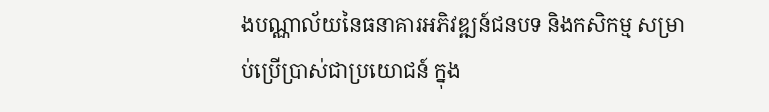ងបណ្ណាល័យនៃធនាគារអភិវឌ្ឍន៍ជនបទ និងកសិកម្ម សម្រាប់ប្រើប្រាស់ជាប្រយោជន៍ ក្នុង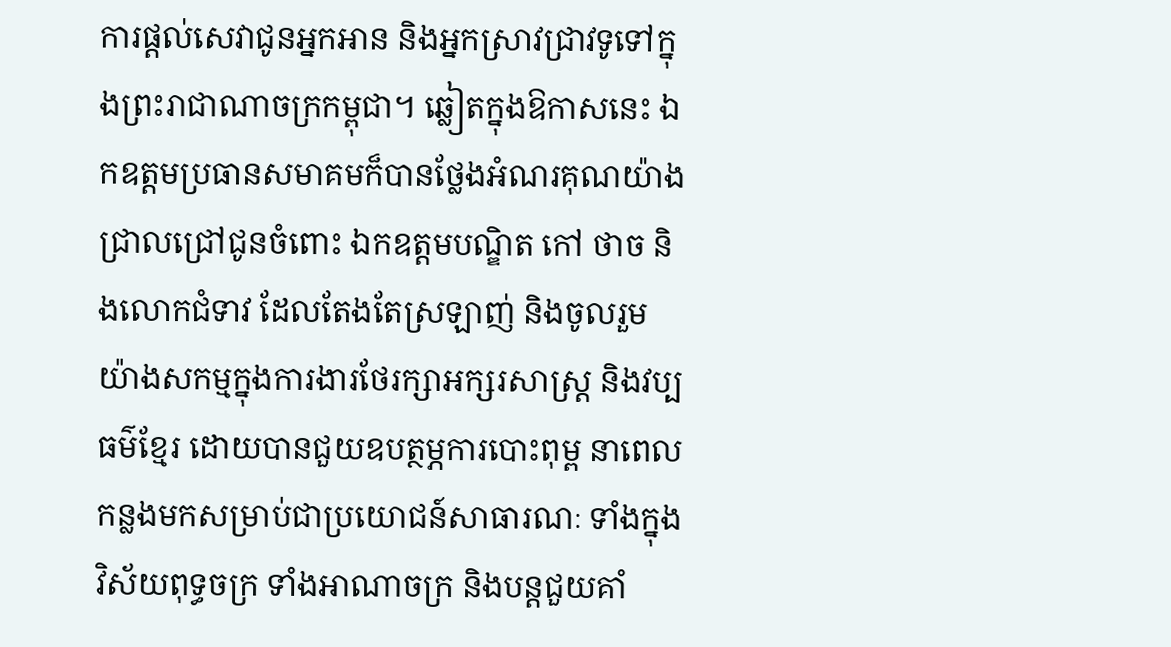ការផ្ដល់សេវាជូនអ្នកអាន និងអ្នកស្រាវជ្រាវទូទៅក្នុងព្រះរាជាណាចក្រកម្ពុជា។ ឆ្លៀតក្នុងឱកាសនេះ ឯកឧត្តមប្រធានសមាគមក៏បានថ្លែងអំណរគុណយ៉ាងជ្រាលជ្រៅជូនចំពោះ ឯកឧត្ដមបណ្ឌិត កៅ ថាច និងលោកជំទាវ ដែលតែងតែស្រឡាញ់ និងចូលរួមយ៉ាងសកម្មក្នុងការងារថែរក្សាអក្សរសាស្ត្រ និងវប្បធម៌ខ្មែរ ដោយបានជួយឧបត្ថម្ភការបោះពុម្ព នាពេលកន្លងមកសម្រាប់ជាប្រយោជន៍សាធារណៈ ទាំងក្នុងវិស័យពុទ្ធចក្រ ទាំងអាណាចក្រ និងបន្តជួយគាំ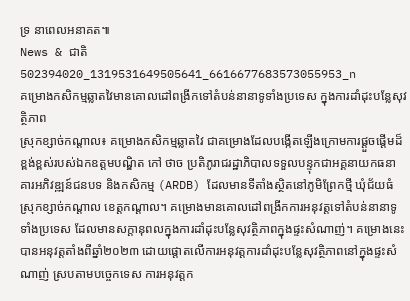ទ្រ នាពេលអនាគត៕
News & ជាតិ
502394020_1319531649505641_6616677683573055953_n
គម្រោងកសិកម្មឆ្លាតវៃមានគោលដៅពង្រីកទៅតំបន់នានាទូទាំងប្រទេស ក្នុងការដាំដុះបន្លែសុវត្ថិភាព
ស្រុកខ្សាច់កណ្ដាល៖ គម្រោងកសិកម្មឆ្លាតវៃ ជាគម្រោងដែលបង្កើតឡើងក្រោមការផ្តួចផ្តើមដ៏ខ្ពង់ខ្ពស់របស់ឯកឧត្តមបណ្ឌិត កៅ ថាច ប្រតិភូរាជរដ្ឋាភិបាលទទួលបន្ទុកជាអគ្គនាយកធនាគារអភិវឌ្ឍន៍ជនបទ និងកសិកម្ម (ARDB) ដែលមានទីតាំងស្ថិតនៅភូមិព្រែកថ្មី ឃុំជ័យធំ ស្រុកខ្សាច់កណ្ដាល ខេត្តកណ្ដាល។ គម្រោងមានគោលដៅពង្រីកការអនុវត្តទៅតំបន់នានាទូទាំងប្រទេស ដែលមានសក្តានុពលក្នុងការដាំដុះបន្លែសុវត្ថិភាពក្នុងផ្ទះសំណាញ់។ គម្រោងនេះ បានអនុវត្តតាំងពីឆ្នាំ២០២៣ ដោយផ្ដោតលើការអនុវត្តការដាំដុះបន្លែសុវត្ថិភាពនៅក្នុងផ្ទះសំណាញ់ ស្របតាមបច្ចេកទេស ការអនុវត្តក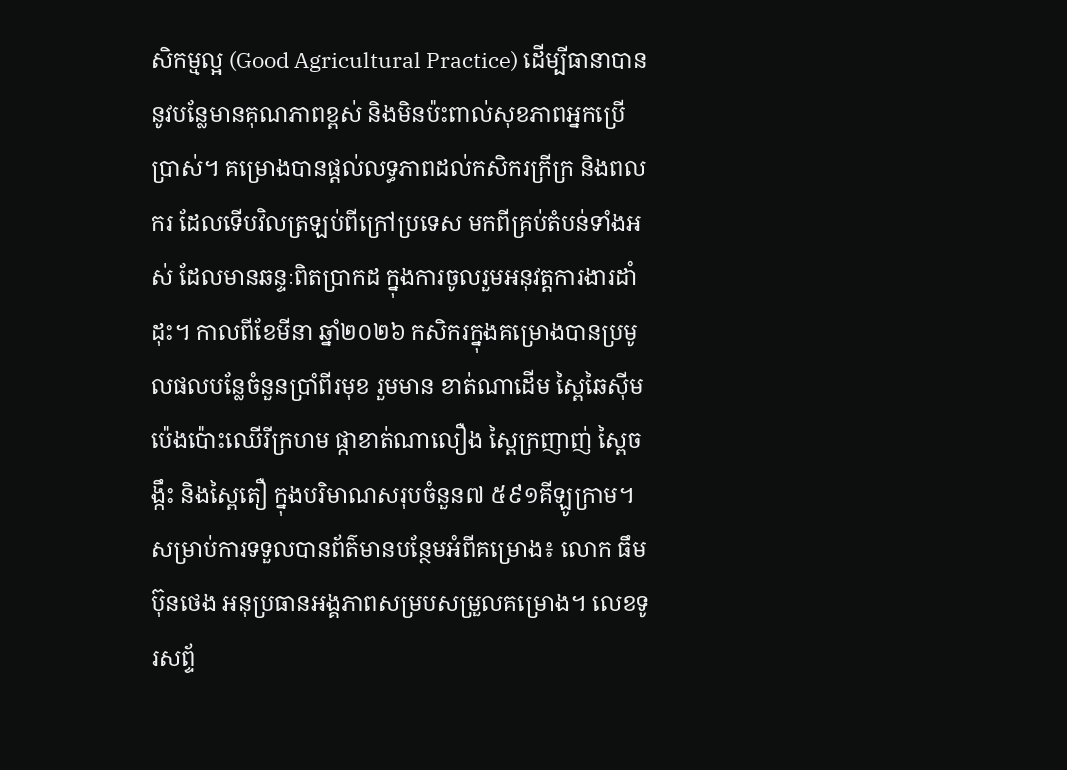សិកម្មល្អ (Good Agricultural Practice) ដើម្បីធានាបាននូវបន្លែមានគុណភាពខ្ពស់ និងមិនប៉ះពាល់សុខភាពអ្នកប្រើប្រាស់។ គម្រោងបានផ្ដល់លទ្ធភាពដល់កសិករក្រីក្រ និងពលករ ដែលទើបវិលត្រឡប់ពីក្រៅប្រទេស មកពីគ្រប់តំបន់ទាំងអស់ ដែលមានឆន្ទៈពិតប្រាកដ ក្នុងការចូលរួមអនុវត្តការងារដាំដុះ។ កាលពីខែមីនា ឆ្នាំ២០២៦ កសិករក្នុងគម្រោងបានប្រមូលផលបន្លែចំនួនប្រាំពីរមុខ រួមមាន ខាត់ណាដើម ស្ពៃឆៃស៊ីម ប៉េងប៉ោះឈើរីក្រហម ផ្កាខាត់ណាលឿង ស្ពៃក្រញាញ់ ស្ពៃចង្កឹះ និងស្ពៃតឿ ក្នុងបរិមាណសរុបចំនួន៧ ៥៩១គីឡូក្រាម។ សម្រាប់ការទទួលបានព័ត៌មានបន្ថែមអំពីគម្រោង៖ លោក ធឹម ប៊ុនថេង អនុប្រធានអង្គភាពសម្របសម្រួលគម្រោង។ លេខទូរសព្ទ័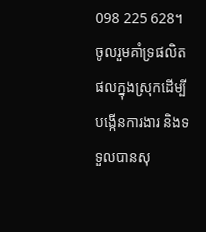098 225 628។ ចូលរួមគាំទ្រផលិតផលក្នុងស្រុកដើម្បីបង្កើនការងារ និងទទួលបានសុ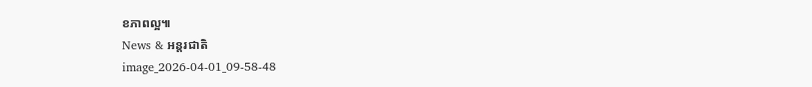ខភាពល្អ៕
News & អន្តរជាតិ
image_2026-04-01_09-58-48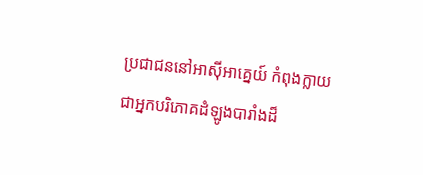ប្រជាជននៅអាស៊ីអាគ្នេយ៍ កំពុងក្លាយជាអ្នកបរិភោគដំឡូងបារាំងដ៏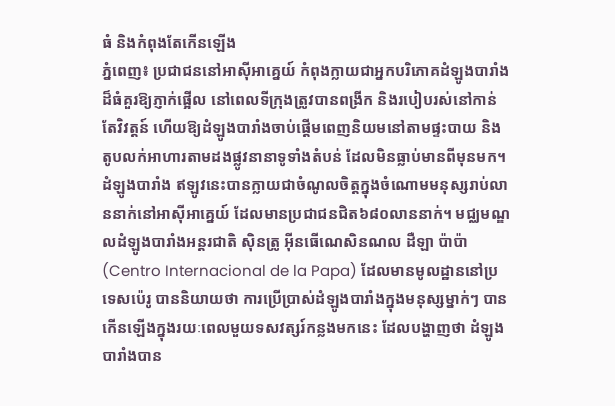ធំ និងកំពុងតែកើនឡើង
ភ្នំពេញ៖ ប្រជាជននៅអាស៊ីអាគ្នេយ៍ កំពុងក្លាយជាអ្នកបរិភោគដំឡូងបារាំងដ៏ធំគួរឱ្យភ្ញាក់ផ្អើល នៅពេលទីក្រុងត្រូវបានពង្រីក និងរបៀបរស់នៅកាន់តែវិវត្តន៍ ហើយឱ្យដំឡូងបារាំងចាប់ផ្តើមពេញនិយមនៅតាមផ្ទះបាយ និងតូបលក់អាហារតាមដងផ្លូវនានាទូទាំងតំបន់ ដែលមិនធ្លាប់មានពីមុនមក។ ដំឡូងបារាំង ឥឡូវនេះបានក្លាយជាចំណូលចិត្តក្នុងចំណោមមនុស្សរាប់លាននាក់នៅអាស៊ីអាគ្នេយ៍ ដែលមានប្រជាជនជិត៦៨០លាននាក់។ មជ្ឈមណ្ឌលដំឡូងបារាំងអន្តរជាតិ ស៊ិនត្រូ អ៊ីនធើណេសិនណល ដឺឡា ប៉ាប៉ា (Centro Internacional de la Papa) ដែលមានមូលដ្ឋាននៅប្រទេសប៉េរូ បាននិយាយថា ការប្រើប្រាស់ដំឡូងបារាំងក្នុងមនុស្សម្នាក់ៗ បានកើនឡើងក្នុងរយៈពេលមួយទសវត្សរ៍កន្លងមកនេះ ដែលបង្ហាញថា ដំឡូងបារាំងបាន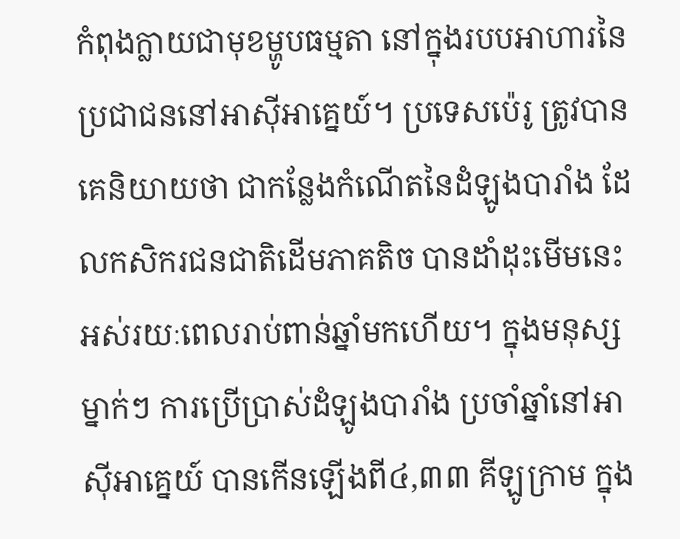កំពុងក្លាយជាមុខម្ហូបធម្មតា នៅក្នុងរបបអាហារនៃប្រជាជននៅអាស៊ីអាគ្នេយ៍។ ប្រទេសប៉េរូ ត្រូវបានគេនិយាយថា ជាកន្លែងកំណើតនៃដំឡូងបារាំង ដែលកសិករជនជាតិដើមភាគតិច បានដាំដុះមើមនេះ អស់រយៈពេលរាប់ពាន់ឆ្នាំមកហើយ។ ក្នុងមនុស្សម្នាក់ៗ ការប្រើប្រាស់ដំឡូងបារាំង ប្រចាំឆ្នាំនៅអាស៊ីអាគ្នេយ៍ បានកើនឡើងពី៤,៣៣ គីឡូក្រាម ក្នុង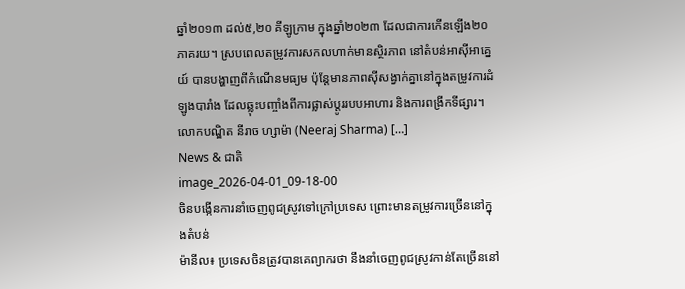ឆ្នាំ២០១៣ ដល់៥,២០ គីឡូក្រាម ក្នុងឆ្នាំ២០២៣ ដែលជាការកើនឡើង២០ភាគរយ។ ស្របពេលតម្រូវការសកលហាក់មានស្ថិរភាព នៅតំបន់អាស៊ីអាគ្នេយ៍ បានបង្ហាញពីកំណើនមធ្យម ប៉ុន្តែមានភាពស៊ីសង្វាក់គ្នានៅក្នុងតម្រូវការដំឡូងបារាំង ដែលឆ្លុះបញ្ចាំងពីការផ្លាស់ប្តូររបបអាហារ និងការពង្រីកទីផ្សារ។ លោកបណ្ឌិត នីរាច ហ្សាម៉ា (Neeraj Sharma) […]
News & ជាតិ
image_2026-04-01_09-18-00
ចិនបង្កើនការនាំចេញពូជស្រូវទៅក្រៅប្រទេស ព្រោះមានតម្រូវការច្រើននៅក្នុងតំបន់
ម៉ានីល៖ ប្រទេសចិនត្រូវបានគេព្យាករថា នឹងនាំចេញពូជស្រូវកាន់តែច្រើននៅ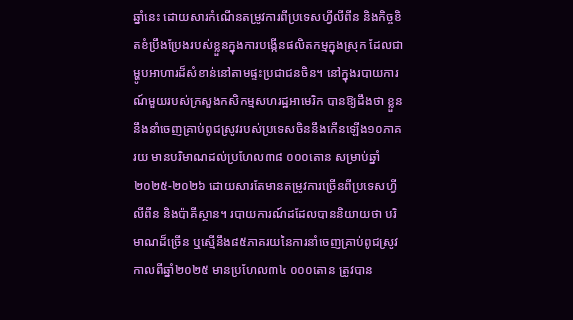ឆ្នាំនេះ ដោយសារកំណើនតម្រូវការពីប្រទេសហ្វីលីពីន និងកិច្ចខិតខំប្រឹងប្រែងរបស់ខ្លួនក្នុងការបង្កើនផលិតកម្មក្នុងស្រុក ដែលជាម្ហូបអាហារដ៏សំខាន់នៅតាមផ្ទះប្រជាជនចិន។ នៅក្នុងរបាយការណ៍មួយរបស់ក្រសួងកសិកម្មសហរដ្ឋអាមេរិក បានឱ្យដឹងថា ខ្លួននឹងនាំចេញគ្រាប់ពូជស្រូវរបស់ប្រទេសចិននឹងកើនឡើង១០ភាគរយ មានបរិមាណដល់ប្រហែល៣៨ ០០០តោន សម្រាប់ឆ្នាំ២០២៥-២០២៦ ដោយសារតែមានតម្រូវការច្រើនពីប្រទេសហ្វីលីពីន និងប៉ាគីស្ថាន។ របាយការណ៍ដដែលបាននិយាយថា បរិមាណដ៏ច្រើន ឬស្មើនឹង៨៥ភាគរយនៃការនាំចេញគ្រាប់ពូជស្រូវ កាលពីឆ្នាំ២០២៥ មានប្រហែល៣៤ ០០០តោន ត្រូវបាន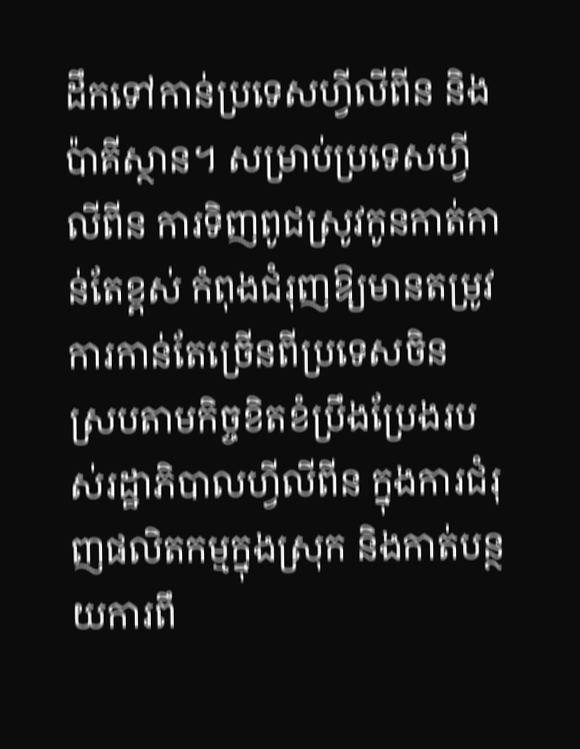ដឹកទៅកាន់ប្រទេសហ្វីលីពីន និងប៉ាគីស្ថាន។ សម្រាប់ប្រទេសហ្វីលីពីន ការទិញពូជស្រូវកូនកាត់កាន់តែខ្ពស់ កំពុងជំរុញឱ្យមានតម្រូវការកាន់តែច្រើនពីប្រទេសចិន ស្របតាមកិច្ចខិតខំប្រឹងប្រែងរបស់រដ្ឋាភិបាលហ្វីលីពីន ក្នុងការជំរុញផលិតកម្មក្នុងស្រុក និងកាត់បន្ថយការពឹ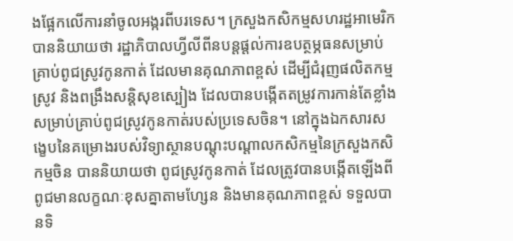ងផ្អែកលើការនាំចូលអង្ករពីបរទេស។ ក្រសួងកសិកម្មសហរដ្ឋអាមេរិក បាននិយាយថា រដ្ឋាភិបាលហ្វីលីពីនបន្តផ្តល់ការឧបត្ថម្ភធនសម្រាប់គ្រាប់ពូជស្រូវកូនកាត់ ដែលមានគុណភាពខ្ពស់ ដើម្បីជំរុញផលិតកម្មស្រូវ និងពង្រឹងសន្តិសុខស្បៀង ដែលបានបង្កើតតម្រូវការកាន់តែខ្លាំងសម្រាប់គ្រាប់ពូជស្រូវកូនកាត់របស់ប្រទេសចិន។ នៅក្នុងឯកសារសង្ខេបនៃគម្រោងរបស់វិទ្យាស្ថានបណ្តុះបណ្តាលកសិកម្មនៃក្រសួងកសិកម្មចិន បាននិយាយថា ពូជស្រូវកូនកាត់ ដែលត្រូវបានបង្កើតឡើងពីពូជមានលក្ខណៈខុសគ្នាតាមហ្សែន និងមានគុណភាពខ្ពស់ ទទួលបានទិ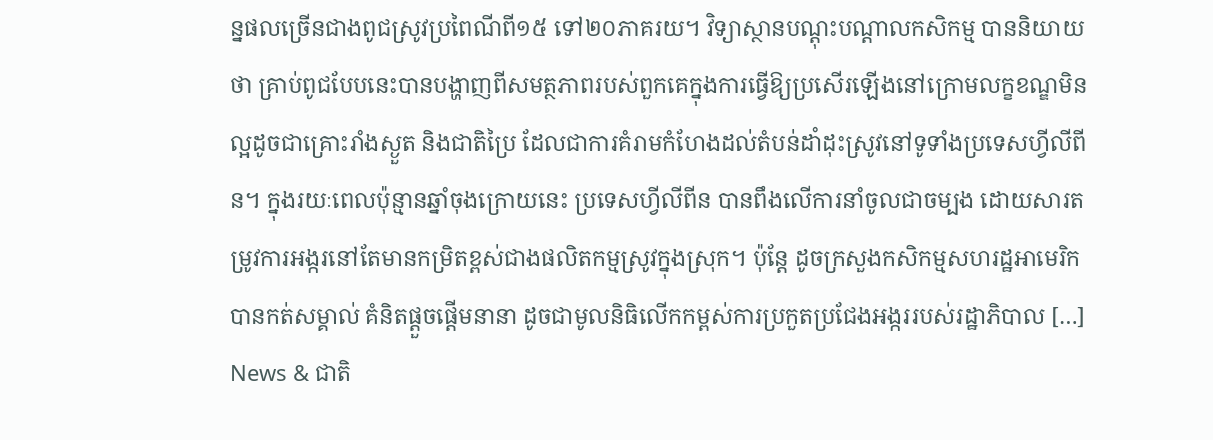ន្នផលច្រើនជាងពូជស្រូវប្រពៃណីពី១៥ ទៅ២០ភាគរយ។ វិទ្យាស្ថានបណ្តុះបណ្តាលកសិកម្ម បាននិយាយថា គ្រាប់ពូជបែបនេះបានបង្ហាញពីសមត្ថភាពរបស់ពួកគេក្នុងការធ្វើឱ្យប្រសើរឡើងនៅក្រោមលក្ខខណ្ឌមិនល្អដូចជាគ្រោះរាំងស្ងួត និងជាតិប្រៃ ដែលជាការគំរាមកំហែងដល់តំបន់ដាំដុះស្រូវនៅទូទាំងប្រទេសហ្វីលីពីន។ ក្នុងរយៈពេលប៉ុន្មានឆ្នាំចុងក្រោយនេះ ប្រទេសហ្វីលីពីន បានពឹងលើការនាំចូលជាចម្បង ដោយសារតម្រូវការអង្ករនៅតែមានកម្រិតខ្ពស់ជាងផលិតកម្មស្រូវក្នុងស្រុក។ ប៉ុន្តែ ដូចក្រសួងកសិកម្មសហរដ្ឋអាមេរិកបានកត់សម្គាល់ គំនិតផ្ដួចផ្ដើមនានា ដូចជាមូលនិធិលើកកម្ពស់ការប្រកួតប្រជែងអង្កររបស់រដ្ឋាភិបាល […]
News & ជាតិ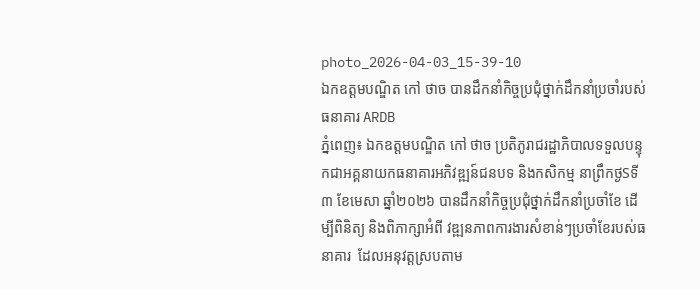photo_2026-04-03_15-39-10
ឯកឧត្តមបណ្ឌិត កៅ ថាច បានដឹកនាំកិច្ចប្រជុំថ្នាក់ដឹកនាំប្រចាំរបស់ធនាគារ ARDB
ភ្នំពេញ៖ ឯកឧត្តមបណ្ឌិត កៅ ថាច ប្រតិភូរាជរដ្ឋាភិបាលទទួលបន្ទុកជាអគ្គនាយកធនាគារអភិវឌ្ឍន៍ជនបទ និងកសិកម្ម នាព្រឹកថ្ងSទី៣ ខែមេសា ឆ្នាំ២០២៦ បានដឹកនាំកិច្ចប្រជុំថ្នាក់ដឹកនាំប្រចាំខែ ដើម្បីពិនិត្យ និងពិភាក្សាអំពី វឌ្ឍនភាពការងារសំខាន់ៗប្រចាំខែរបស់ធនាគារ  ដែលអនុវត្តស្របតាម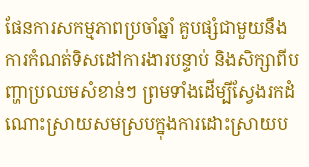ផែនការសកម្មភាពប្រចាំឆ្នាំ គួបផ្សំជាមួយនឹងការកំណត់ទិសដៅការងារបន្ទាប់ និងសិក្សាពីបញ្ហាប្រឈមសំខាន់ៗ ព្រមទាំងដើម្បីស្វែងរកដំណោះស្រាយសមស្របក្នុងការដោះស្រាយប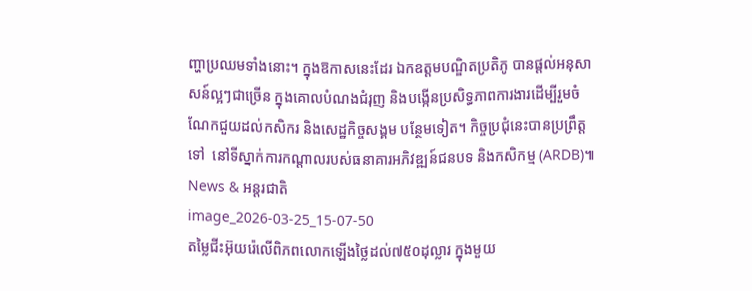ញ្ហាប្រឈមទាំងនោះ។ ក្នុងឱកាសនេះដែរ ឯកឧត្តមបណ្ឌិតប្រតិភូ បានផ្តល់អនុសាសន៍ល្អៗជាច្រើន ក្នុងគោលបំណងជំរុញ និងបង្កើនប្រសិទ្ធភាពការងារដើម្បីរួមចំណែកជួយដល់កសិករ និងសេដ្ឋកិច្ចសង្គម បន្ថែមទៀត។ កិច្ចប្រជុំនេះបានប្រព្រឹត្តទៅ  នៅទីស្នាក់ការកណ្តាលរបស់ធនាគារអភិវឌ្ឍន៍ជនបទ និងកសិកម្ម (ARDB)៕
News & អន្តរជាតិ
image_2026-03-25_15-07-50
តម្លៃជីះអ៊ុយរ៉េលើពិភពលោកឡើងថ្លៃដល់៧៥០ដុល្លារ ក្នុងមួយ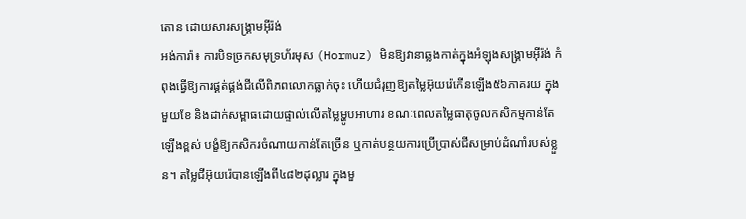តោន ដោយសារសង្គ្រាមអ៊ីរ៉ង់
អង់ការ៉ា៖ ការបិទច្រកសមុទ្រហ័រមុស (Hormuz) មិនឱ្យវានាឆ្លងកាត់ក្នុងអំឡុងសង្គ្រាមអ៊ីរ៉ង់ កំពុងធ្វើឱ្យការផ្គត់ផ្គង់ជីលើពិភពលោកធ្លាក់ចុះ ហើយជំរុញឱ្យតម្លៃអ៊ុយរ៉េកើនឡើង៥៦ភាគរយ ក្នុងមួយខែ និងដាក់សម្ពាធដោយផ្ទាល់លើតម្លៃម្ហូបអាហារ ខណៈពេលតម្លៃធាតុចូលកសិកម្មកាន់តែឡើងខ្ពស់ បង្ខំឱ្យកសិករចំណាយកាន់តែច្រើន ឬកាត់បន្ថយការប្រើប្រាស់ជីសម្រាប់ដំណាំរបស់ខ្លួន។ តម្លៃជីអ៊ុយរ៉េបានឡើងពី៤៨២ដុល្លារ ក្នុងមួ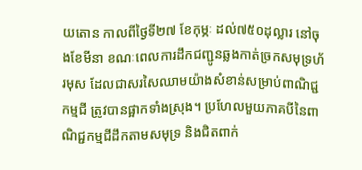យតោន កាលពីថ្ងៃទី២៧ ខែកុម្ភៈ ដល់៧៥០ដុល្លារ នៅចុងខែមីនា ខណៈពេលការដឹកជញ្ជូនឆ្លងកាត់ច្រកសមុទ្រហ័រមុស ដែលជាសរសៃឈាមយ៉ាងសំខាន់សម្រាប់ពាណិជ្ជកម្មជី ត្រូវបានផ្អាកទាំងស្រុង។ ប្រហែលមួយភាគបីនៃពាណិជ្ជកម្មជីដឹកតាមសមុទ្រ និងជិតពាក់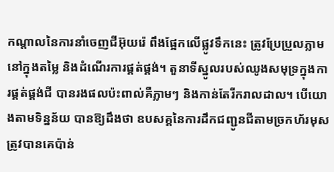កណ្តាលនៃការនាំចេញជីអ៊ុយរ៉េ ពឹងផ្អែកលើផ្លូវទឹកនេះ ត្រូវប្រែប្រួលភ្លាមនៅក្នុងតម្លៃ និងដំណើរការផ្គត់ផ្គង់។ តួនាទីស្នូលរបស់ឈូងសមុទ្រក្នុងការផ្គត់ផ្គង់ជី បានរងផលប៉ះពាល់គឺភ្លាមៗ និងកាន់តែរីករាលដាល។ បើយោងតាមទិន្នន័យ បានឱ្យដឹងថា ឧបសគ្គនៃការដឹកជញ្ជូនជីតាមច្រកហ័រមុស ត្រូវបានគេប៉ាន់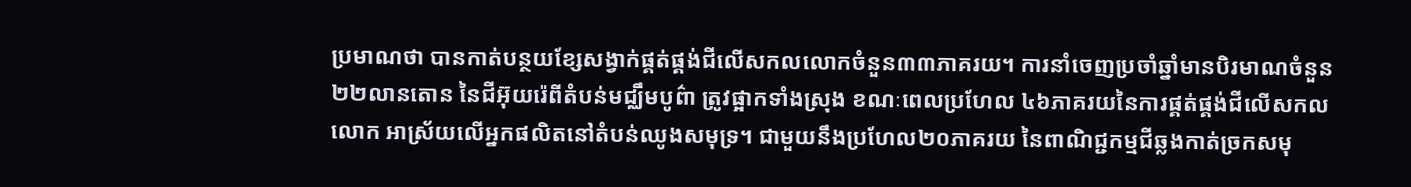ប្រមាណថា បានកាត់បន្ថយខ្សែសង្វាក់ផ្គត់ផ្គង់ជីលើសកលលោកចំនួន៣៣ភាគរយ។ ការនាំចេញប្រចាំឆ្នាំមានបិរមាណចំនួន២២លានតោន នៃជីអ៊ុយរ៉េពីតំបន់មជ្ឈឹមបូព៌ា ត្រូវផ្អាកទាំងស្រុង ខណៈពេលប្រហែល ៤៦ភាគរយនៃការផ្គត់ផ្គង់ជីលើសកលលោក អាស្រ័យលើអ្នកផលិតនៅតំបន់ឈូងសមុទ្រ។ ជាមួយនឹងប្រហែល២០ភាគរយ នៃពាណិជ្ជកម្មជីឆ្លងកាត់ច្រកសមុ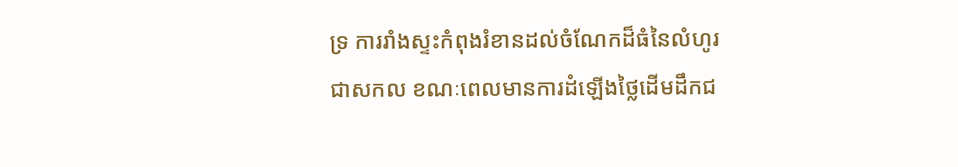ទ្រ ការរាំងស្ទះកំពុងរំខានដល់ចំណែកដ៏ធំនៃលំហូរជាសកល ខណៈពេលមានការដំឡើងថ្លៃដើមដឹកជ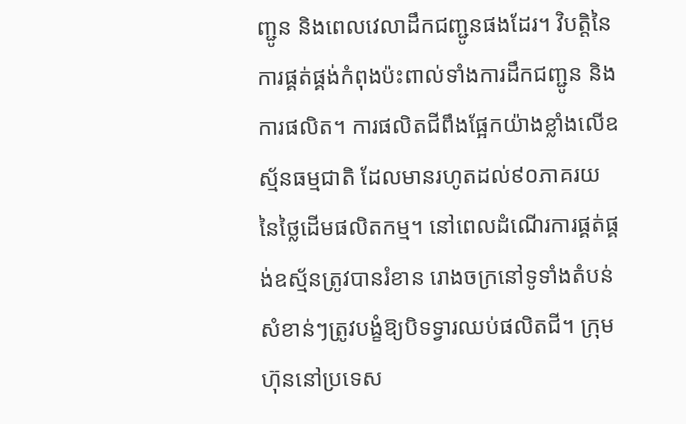ញ្ជូន និងពេលវេលាដឹកជញ្ជូនផងដែរ។ វិបត្តិនៃការផ្គត់ផ្គង់កំពុងប៉ះពាល់ទាំងការដឹកជញ្ជូន និងការផលិត។ ការផលិតជីពឹងផ្អែកយ៉ាងខ្លាំងលើឧស្ម័នធម្មជាតិ ដែលមានរហូតដល់៩០ភាគរយ នៃថ្លៃដើមផលិតកម្ម។ នៅពេលដំណើរការផ្គត់ផ្គង់ឧស្ម័នត្រូវបានរំខាន រោងចក្រនៅទូទាំងតំបន់សំខាន់ៗត្រូវបង្ខំឱ្យបិទទ្វារឈប់ផលិតជី។ ក្រុមហ៊ុននៅប្រទេស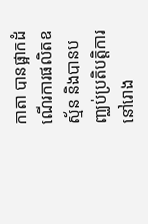កាតា បានផ្អាកដំណើរការផលិតឧស្ម័ន និងបានបញ្ឈប់ប្រតិបត្តិការនៅរោង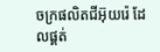ចក្រផលិតជីអ៊ុយរ៉េ ដែលផ្គត់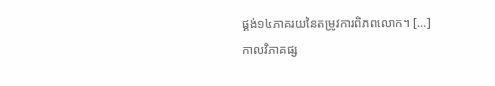ផ្គង់១៤ភាគរយនៃតម្រូវការពិភពលោក។ […]
កាលវិភាគផ្ស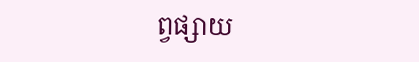ព្វផ្សាយ